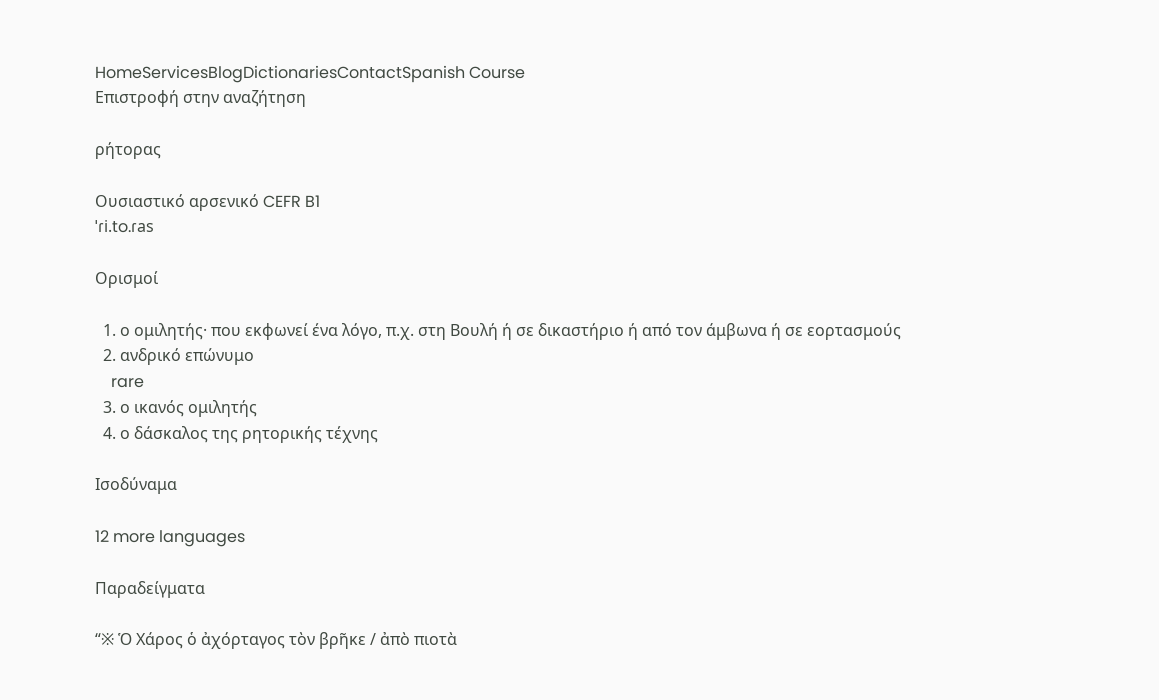HomeServicesBlogDictionariesContactSpanish Course
Επιστροφή στην αναζήτηση

ρήτορας

Ουσιαστικό αρσενικό CEFR B1
ˈɾi.to.ɾas

Ορισμοί

  1. ο ομιλητής· που εκφωνεί ένα λόγο, π.χ. στη Βουλή ή σε δικαστήριο ή από τον άμβωνα ή σε εορτασμούς
  2. ανδρικό επώνυμο
    rare
  3. ο ικανός ομιλητής
  4. ο δάσκαλος της ρητορικής τέχνης

Ισοδύναμα

12 more languages

Παραδείγματα

“※ Ὁ Χάρος ὁ ἀχόρταγος τὸν βρῆκε / ἀπὸ πιοτὰ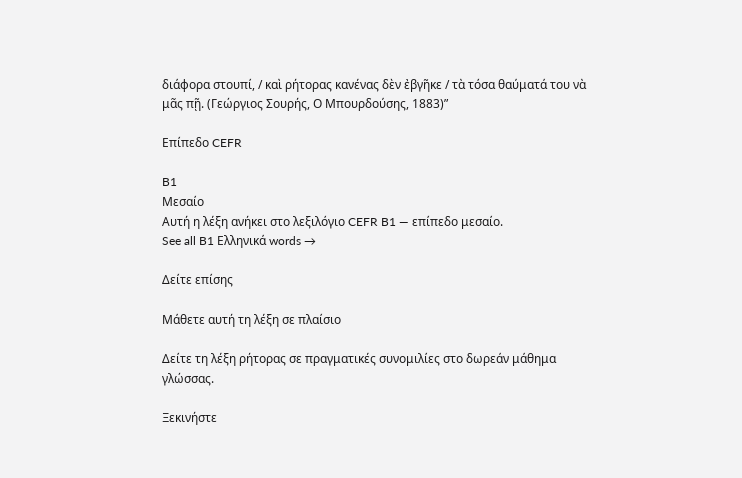διάφορα στουπί, / καὶ ρήτορας κανένας δὲν ἐβγῆκε / τὰ τόσα θαύματά του νὰ μᾶς πῇ. (Γεώργιος Σουρής, Ο Μπουρδούσης, 1883)”

Επίπεδο CEFR

B1
Μεσαίο
Αυτή η λέξη ανήκει στο λεξιλόγιο CEFR B1 — επίπεδο μεσαίο.
See all B1 Ελληνικά words →

Δείτε επίσης

Μάθετε αυτή τη λέξη σε πλαίσιο

Δείτε τη λέξη ρήτορας σε πραγματικές συνομιλίες στο δωρεάν μάθημα γλώσσας.

Ξεκινήστε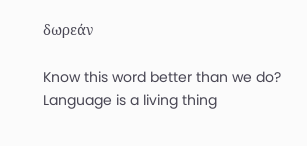δωρεάν

Know this word better than we do? Language is a living thing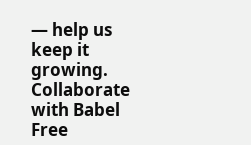— help us keep it growing. Collaborate with Babel Free